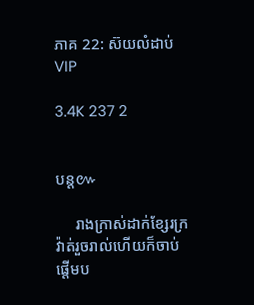ភាគ 22: ស៊យលំដាប់ VIP

3.4K 237 2


បន្ត៚

     រាងក្រាស់ដាក់ខ្សែរក្រវ៉ាត់រួចរាល់ហើយក៏ចាប់ផ្តើមប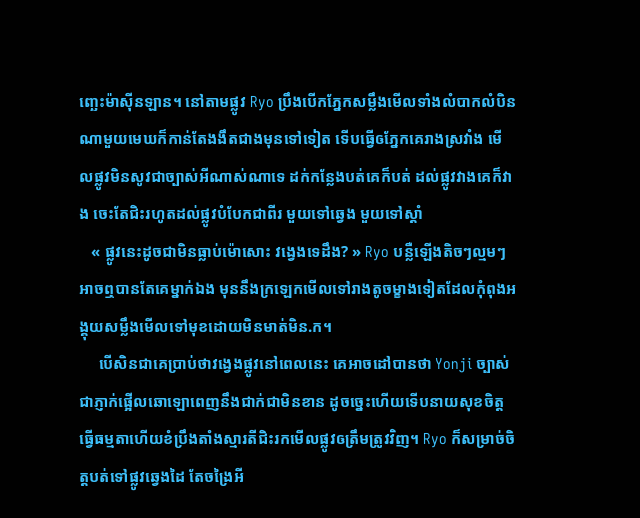ញ្ឆេះម៉ាសុីនឡាន។ នៅតាមផ្លូវ Ryo ប្រឹងបើកភ្នែកសម្លឹងមើលទាំងលំបាកលំបិន ណាមួយមេឃក៏កាន់តែងងឹតជាងមុនទៅទៀត ទើបធ្វើឲភ្នែកគេរាងស្រវាំង មើលផ្លូវមិនសូវជាច្បាស់អីណាស់ណាទេ ដក់កន្លែងបត់គេក៏បត់ ដល់ផ្លូវវាងគេក៏វាង ចេះតែជិះរហូតដល់ផ្លូវបំបែកជាពីរ មួយទៅឆ្វេង មួយទៅស្តាំ
   « ផ្លូវនេះដូចជាមិនធ្លាប់ម៉ោសោះ វង្វេងទេដឹង? » Ryo បន្លឺឡើងតិចៗល្មមៗអាចឮបានតែគេម្នាក់ឯង មុននឹងក្រឡេកមើលទៅរាងតូចម្ខាងទៀតដែលកុំពុងអង្គុយសម្លឹងមើលទៅមុខដោយមិនមាត់មិន.ក។
     បើសិនជាគេប្រាប់ថាវង្វេងផ្លូវនៅពេលនេះ គេអាចដៅបានថា Yonji ច្បាស់ជាភ្ញាក់ផ្អើលឆោឡោពេញនឹងជាក់ជាមិនខាន ដូចច្នេះហើយទើបនាយសុខចិត្តធ្វើធម្មតាហើយខំប្រឹងតាំងស្មារតីជិះរកមើលផ្លូវឲត្រឹមត្រូវវិញ។ Ryo ក៏សម្រាច់ចិត្តបត់ទៅផ្លូវឆ្វេងដៃ តែចង្រៃអី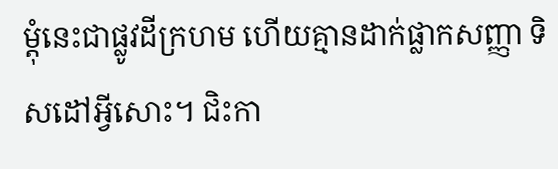ម្តុំនេះជាផ្លូវដីក្រហម ហើយគ្មានដាក់ផ្លាកសញ្ញា ទិសដៅអ្វីសោះ។ ជិះកា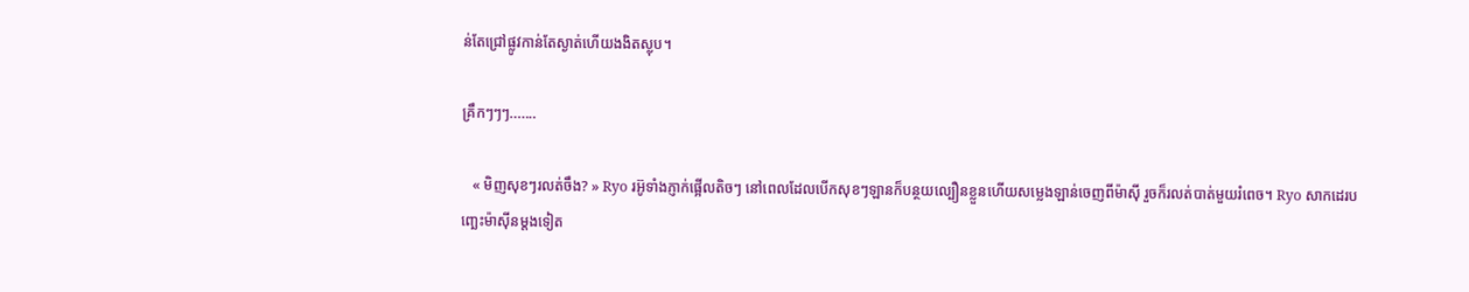ន់តែជ្រៅផ្លូវកាន់តែស្ងាត់ហើយងងិតស្លុប។

គ្រឹកៗៗៗ.......

   « មិញសុខៗរលត់ចឹង? » Ryo រអ៊ូទាំងភ្ញាក់ផ្អើលតិចៗ នៅពេលដែលបើកសុខៗឡានក៏បន្ថយល្បឿនខ្លួនហើយសម្លេងឡាន់ចេញពីម៉ាសុី រួចក៏រលត់បាត់មួយរំពេច។ Ryo សាកដេរបញ្ឆេះម៉ាសុីនម្តងទៀត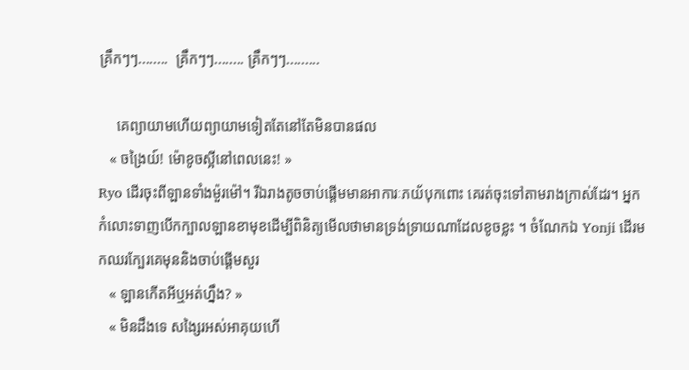គ្រឹកៗៗ........  គ្រឹកៗៗ........ គ្រឹកៗៗ.........

     គេព្យាយាមហើយព្យាយាមទៀតតែនៅតែមិនបានផល
   « ចង្រៃយ៍! ម៉ោខូចស្អីនៅពេលនេះ! »
Ryo ដើរចុះពីឡានទាំងម៉ួរម៉ៅ។ រីឯរាងតូចចាប់ផ្តើមមានអាការៈភយ័បុកពោះ គេរត់ចុះទៅតាមរាងក្រាស់ដែរ។ អ្នកកំលោះទាញបើកក្បាលឡានខាមុខដើម្បីពិនិត្យមើលថាមានទ្រង់ទ្រាយណាដែលខូចខ្លះ ។ ចំណែកឯ Yonji ដើរមកឈរក្បែរគេមុននិងចាប់ផ្តើមសួរ
   « ឡានកើតអីឬអត់ហ្នឹង? »
   « មិនដឹងទេ សង្សៃរអស់អាគុយហើ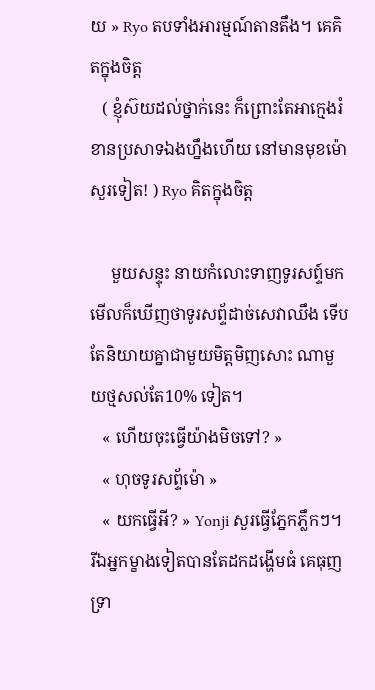យ » Ryo តបទាំងអារម្មណ៍តានតឹង។ គេគិតក្នុងចិត្ត
   ( ខ្ញុំស៊យដល់ថ្នាក់នេះ ក៏ព្រោះតែអាក្មេងរំខានប្រសាទឯងហ្នឹងហើយ នៅមានមុខម៉ោសួរទៀត! ) Ryo គិតក្នុងចិត្ត

     មួយសន្ទុះ នាយកំលោះទាញទូរសព្ទ៍មកមើលក៏ឃើញថាទូរសព្ទ័ដាច់សេវាឈឹង ទើបតែនិយាយគ្នាជាមួយមិត្តមិញសោះ ណាមួយថ្មសល់តែ10% ទៀត។
   « ហើយចុះធ្វើយ៉ាងមិចទៅ? »
   « ហុចទូរសព្ទ័ម៉ោ »
   « យកធ្វើអី? » Yonji សួរធ្វើភ្នែកភ្លឹកៗ។ រីឯអ្នកម្ខាងទៀតបានតែដកដង្ហើមធំ គេធុញទ្រា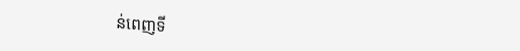ន់ពេញទី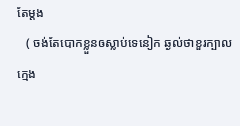តែម្តង
   ( ចង់តែបោកខ្លួនឲស្លាប់ទេនៀក ឆ្ងល់ថាខួរក្បាលក្មេង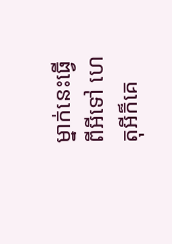ម្នាក់នេះធ្វើពីអីទៅ ហេតុអីក៏គេ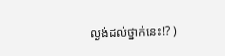ល្ងង់ដល់ថ្នាក់នេះ!? )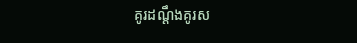គូរដណ្តឹងគូរស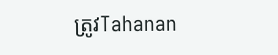ត្រូវTahanan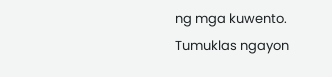ng mga kuwento. Tumuklas ngayon